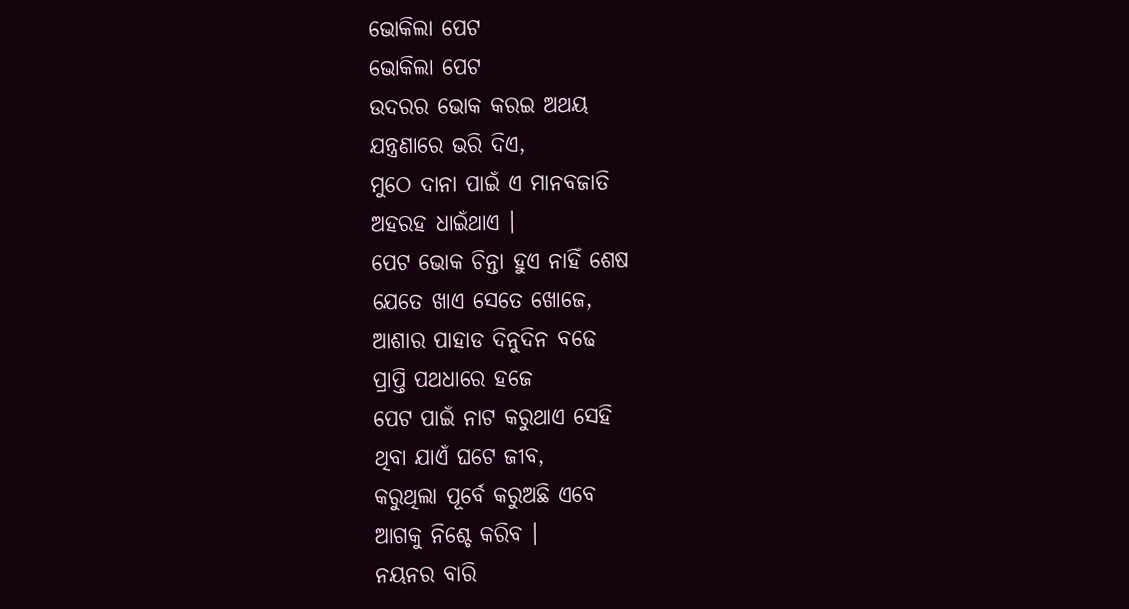ଭୋକିଲା ପେଟ
ଭୋକିଲା ପେଟ
ଉଦରର ଭୋକ କରଇ ଅଥୟ
ଯନ୍ତ୍ରଣାରେ ଭରି ଦିଏ,
ମୁଠେ ଦାନା ପାଇଁ ଏ ମାନବଜାତି
ଅହରହ ଧାଇଁଥାଏ ।
ପେଟ ଭୋକ ଚିନ୍ତା ହୁଏ ନାହିଁ ଶେଷ
ଯେତେ ଖାଏ ସେତେ ଖୋଜେ,
ଆଶାର ପାହାଡ ଦିନୁଦିନ ବଢେ
ପ୍ରାପ୍ତି ପଥଧାରେ ହଜେ
ପେଟ ପାଇଁ ନାଟ କରୁଥାଏ ସେହି
ଥିବା ଯାଏଁ ଘଟେ ଜୀବ,
କରୁଥିଲା ପୂର୍ବେ କରୁଅଛି ଏବେ
ଆଗକୁ ନିଶ୍ଚେ କରିବ ।
ନୟନର ବାରି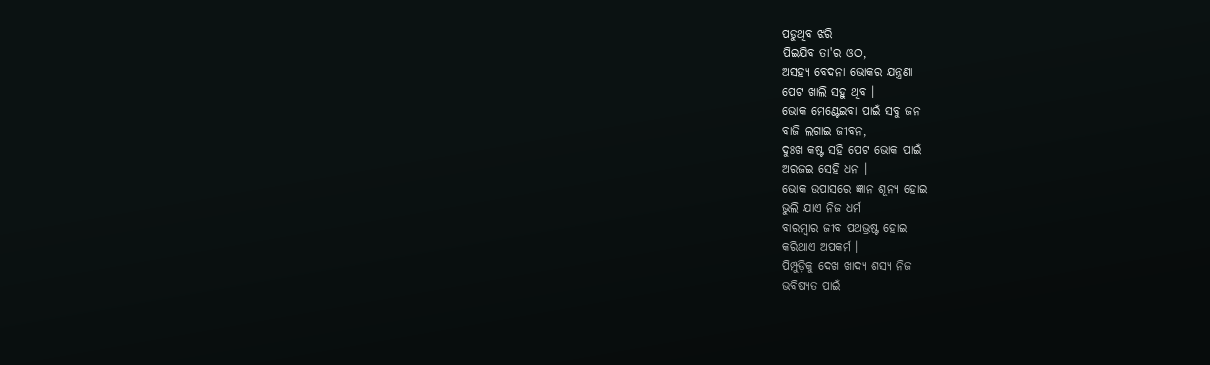ପଡୁଥିବ ଝରି
ପିଇଯିବ ତା'ର ଓଠ,
ଅସହ୍ୟ ବେଦନା ଭୋକର ଯନ୍ତ୍ରଣା
ପେଟ ଖାଲି ସହୁ ଥିବ ।
ଭୋକ ମେଣ୍ଟେଇବା ପାଇଁ ସବୁ ଜନ
ବାଜି ଲଗାଇ ଜୀବନ,
ଦୁଃଖ କଷ୍ଟ ସହି ପେଟ ଭୋକ ପାଇଁ
ଅରଜଇ ସେହି ଧନ ।
ଭୋକ ଉପାସରେ ଜ୍ଞାନ ଶୂନ୍ୟ ହୋଇ
ଭୁଲି ଯାଏ ନିଜ ଧର୍ମ
ବାରମ୍ବାର ଜୀବ ପଥଭ୍ରଷ୍ଟ ହୋଇ
କରିଥାଏ ଅପକର୍ମ ।
ପିମ୍ପୁଡ଼ିକୁ ଦେଖ ଖାଦ୍ୟ ଶସ୍ୟ ନିଜ
ଭବିଷ୍ୟତ ପାଇଁ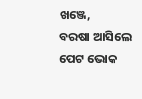ଖଞ୍ଜେ,
ବରଷା ଆସିଲେ ପେଟ ଭୋକ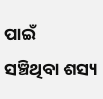ପାଇଁ
ସଞ୍ଚିଥିବା ଶସ୍ୟ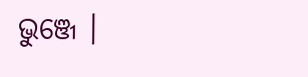ଭୁଞ୍ଜେ ।